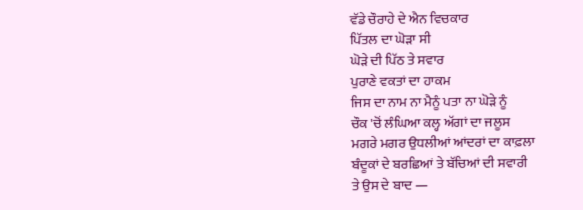ਵੱਡੇ ਚੌਰਾਹੇ ਦੇ ਐਨ ਵਿਚਕਾਰ
ਪਿੱਤਲ ਦਾ ਘੋੜਾ ਸੀ
ਘੋੜੇ ਦੀ ਪਿੱਠ ਤੇ ਸਵਾਰ
ਪੁਰਾਣੇ ਵਕਤਾਂ ਦਾ ਹਾਕਮ
ਜਿਸ ਦਾ ਨਾਮ ਨਾ ਮੈਨੂੰ ਪਤਾ ਨਾ ਘੋੜੇ ਨੂੰ
ਚੌਕ 'ਚੋਂ ਲੰਘਿਆ ਕਲ੍ਹ ਅੱਗਾਂ ਦਾ ਜਲੂਸ
ਮਗਰੇ ਮਗਰ ਉਧਲੀਆਂ ਆਂਦਰਾਂ ਦਾ ਕਾਫ਼ਲਾ
ਬੰਦੂਕਾਂ ਦੇ ਬਰਛਿਆਂ ਤੇ ਬੱਚਿਆਂ ਦੀ ਸਵਾਰੀ
ਤੇ ਉਸ ਦੇ ਬਾਦ —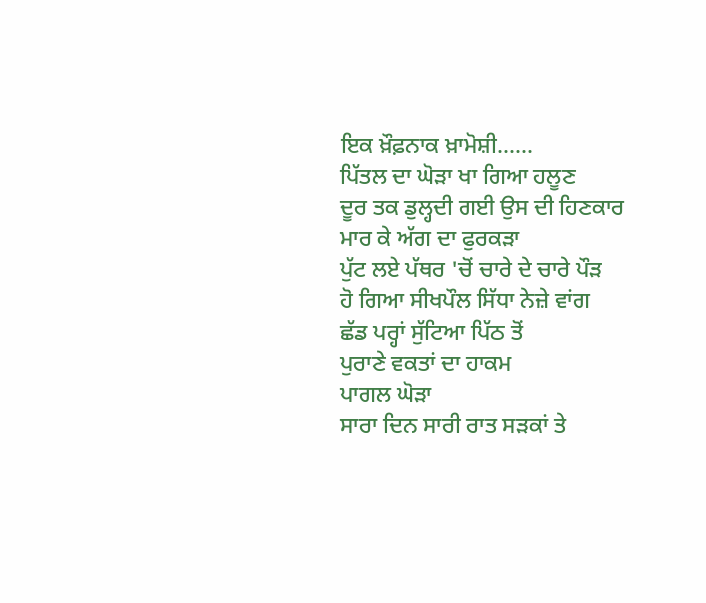ਇਕ ਖ਼ੌਫ਼ਨਾਕ ਖ਼ਾਮੋਸ਼ੀ......
ਪਿੱਤਲ ਦਾ ਘੋੜਾ ਖਾ ਗਿਆ ਹਲੂਣ
ਦੂਰ ਤਕ ਡੁਲ੍ਹਦੀ ਗਈ ਉਸ ਦੀ ਹਿਣਕਾਰ
ਮਾਰ ਕੇ ਅੱਗ ਦਾ ਫੁਰਕੜਾ
ਪੁੱਟ ਲਏ ਪੱਥਰ 'ਚੋਂ ਚਾਰੇ ਦੇ ਚਾਰੇ ਪੌੜ
ਹੋ ਗਿਆ ਸੀਖਪੌਲ ਸਿੱਧਾ ਨੇਜ਼ੇ ਵਾਂਗ
ਛੱਡ ਪਰ੍ਹਾਂ ਸੁੱਟਿਆ ਪਿੱਠ ਤੋਂ
ਪੁਰਾਣੇ ਵਕਤਾਂ ਦਾ ਹਾਕਮ
ਪਾਗਲ ਘੋੜਾ
ਸਾਰਾ ਦਿਨ ਸਾਰੀ ਰਾਤ ਸੜਕਾਂ ਤੇ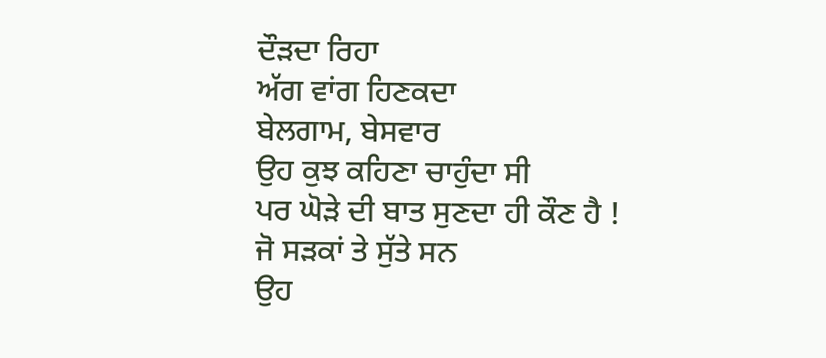ਦੌੜਦਾ ਰਿਹਾ
ਅੱਗ ਵਾਂਗ ਹਿਣਕਦਾ
ਬੇਲਗਾਮ, ਬੇਸਵਾਰ
ਉਹ ਕੁਝ ਕਹਿਣਾ ਚਾਹੁੰਦਾ ਸੀ
ਪਰ ਘੋੜੇ ਦੀ ਬਾਤ ਸੁਣਦਾ ਹੀ ਕੌਣ ਹੈ !
ਜੋ ਸੜਕਾਂ ਤੇ ਸੁੱਤੇ ਸਨ
ਉਹ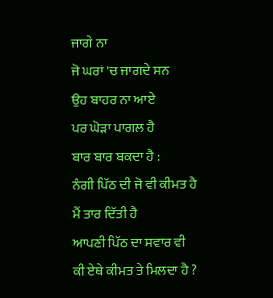ਜਾਗੇ ਨਾ
ਜੋ ਘਰਾਂ 'ਚ ਜਾਗਦੇ ਸਨ
ਉਹ ਬਾਹਰ ਨਾ ਆਏ
ਪਰ ਘੋੜਾ ਪਾਗਲ ਹੈ
ਬਾਰ ਬਾਰ ਬਕਦਾ ਹੈ :
ਨੰਗੀ ਪਿੱਠ ਦੀ ਜੋ ਵੀ ਕੀਮਤ ਹੈ
ਮੈਂ ਤਾਰ ਦਿੱਤੀ ਹੈ
ਆਪਣੀ ਪਿੱਠ ਦਾ ਸਵਾਰ ਵੀ
ਕੀ ਏਥੇ ਕੀਮਤ ਤੇ ਮਿਲਦਾ ਹੈ ?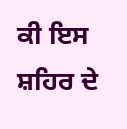ਕੀ ਇਸ ਸ਼ਹਿਰ ਦੇ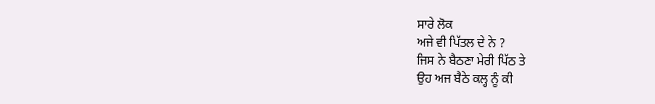ਸਾਰੇ ਲੋਕ
ਅਜੇ ਵੀ ਪਿੱਤਲ ਦੇ ਨੇ ?
ਜਿਸ ਨੇ ਬੈਠਣਾ ਮੇਰੀ ਪਿੱਠ ਤੇ
ਉਹ ਅਜ ਬੈਠੇ ਕਲ੍ਹ ਨੂੰ ਕੀ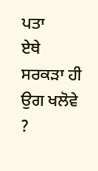ਪਤਾ
ਏਥੇ ਸਰਕੜਾ ਹੀ ਉਗ ਖਲੋਵੇ ?